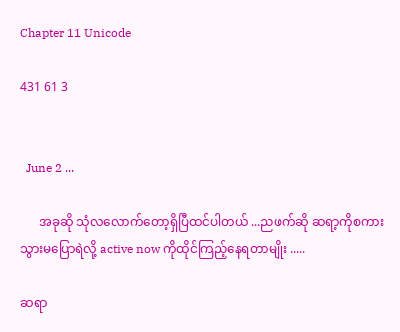Chapter 11 Unicode

431 61 3


  June 2 ...

      အခုဆို သုံလလောက်တော့ရှိပြီထင်ပါတယ် ...ညဖက်ဆို ဆရာ့ကိုစကားသွားမပြောရဲလို့ active now ကိုထိုင်ကြည့်နေရတာမျိုး .....

ဆရာ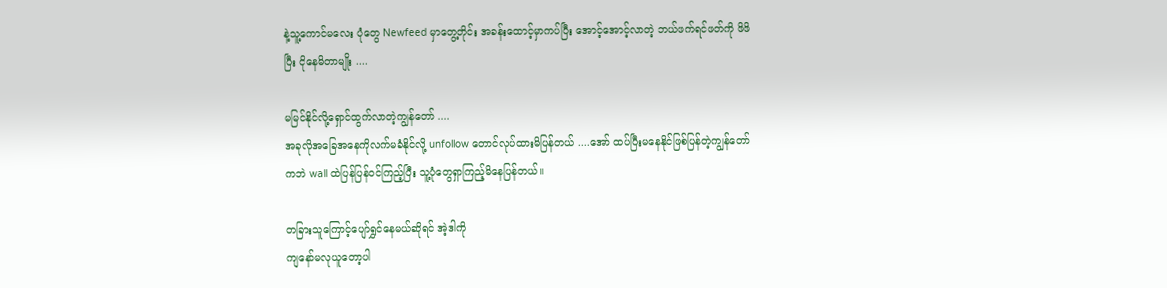နဲ့သူ့ကောင်မလေး ပုံတွေ Newfeed မှာတွေ့တိုင်း အခန်းထောင့်မှာကပ်ပြီး အောင့်အောင့်လာတဲ့ ဘယ်ဖက်ရင်ဖတ်ကို ဖိဖိပြီး ငိုနေမိတာမျိုး ....

မမြင်နိုင်လို့ရှောင်ထွက်လာတဲ့ကျွန်တော် ....
အခုလိုအခြေအနေကိုလက်မခံနိုင်လို့ unfollow တောင်လုပ်ထားမိပြန်တယ် ....အော် ထပ်ပြီးမနေနိုင်ဖြစ်ပြန်တဲ့ကျွန်တော်ကဘဲ wall ထဲပြန်ပြန်၀င်ကြည့်ပြီး သူ့ပုံတွေရှာကြည့်မိနေပြန်တယ်။

တခြားသူကြောင့်ပျော်ရွှင်နေမယ်ဆိုရင် အဲ့ဒါကို
ကျနော်မလုယူတော့ပါ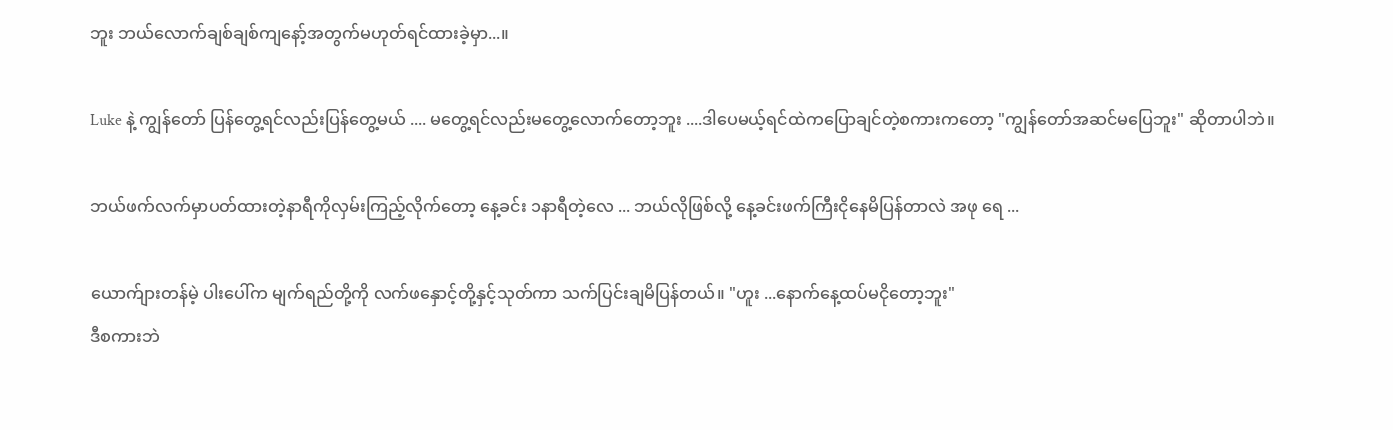ဘူး ဘယ်လောက်ချစ်ချစ်ကျနော့်အတွက်မဟုတ်ရင်ထားခဲ့မှာ...။

Luke နဲ့ ကျွန်တော် ပြန်တွေ့ရင်လည်းပြန်တွေ့မယ် .... မတွေ့ရင်လည်းမတွေ့လောက်တော့ဘူး ....ဒါပေမယ့်ရင်ထဲကပြောချင်တဲ့စကားကတော့ "ကျွန်တော်အဆင်မပြေဘူး" ဆိုတာပါဘဲ။

ဘယ်ဖက်လက်မှာပတ်ထားတဲ့နာရီကိုလှမ်းကြည့်လိုက်တော့ နေ့ခင်း ၁နာရီတဲ့လေ ... ဘယ်လိုဖြစ်လို့ နေ့ခင်းဖက်ကြီးငိုနေမိပြန်တာ‌လဲ အဖု ရေ ...

ယောက်ျားတန်မဲ့ ပါးပေါ်က မျက်ရည်တို့ကို လက်ဖနှောင့်တို့နှင့်သုတ်ကာ သက်ပြင်းချမိပြန်တယ်။ "ဟူး ...နောက်နေ့ထပ်မငိုတော့ဘူး"
ဒီစကားဘဲ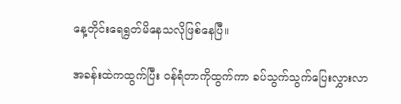နေ့‌တိုင်းရေရွတ်မိနေသလိုဖြစ်နေပြီ။

အခန်းထဲကထွက်ပြီး ၀န်ရံတာကိုထွက်ကာ ခပ်သွက်သွက်ပြေးလွှားလာ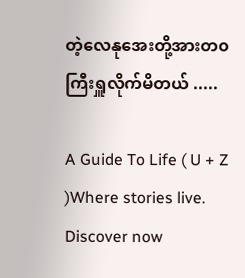တဲ့လေနုအေးတို့အားတ၀ကြီးရှူလိုက်မိတယ် .....

A Guide To Life ( U + Z )Where stories live. Discover now